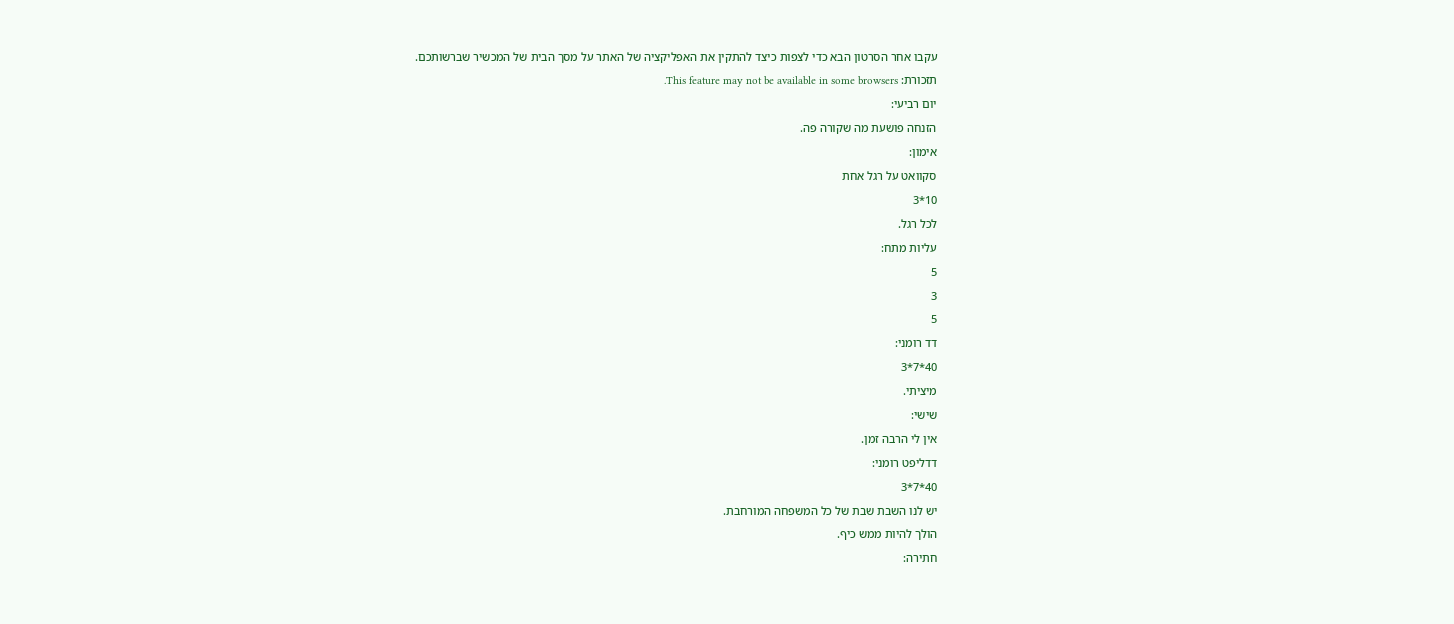עקבו אחר הסרטון הבא כדי לצפות כיצד להתקין את האפליקציה של האתר על מסך הבית של המכשיר שברשותכם.
תזכורת: This feature may not be available in some browsers.
יום רביעי:
הזנחה פושעת מה שקורה פה.
אימון:
סקוואט על רגל אחת
10*3
לכל רגל.
עליות מתח:
5
3
5
דד רומני:
40*7*3
מיציתי.
שישי:
אין לי הרבה זמן.
דדליפט רומני:
40*7*3
יש לנו השבת שבת של כל המשפחה המורחבת.
הולך להיות ממש כיף.
חתירה: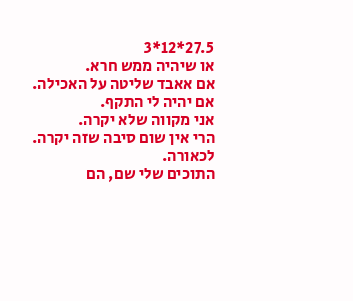27.5*12*3
או שיהיה ממש חרא.
אם אאבד שליטה על האכילה.
אם יהיה לי התקף.
אני מקווה שלא יקרה.
הרי אין שום סיבה שזה יקרה.
לכאורה.
התוכים שלי שם, הם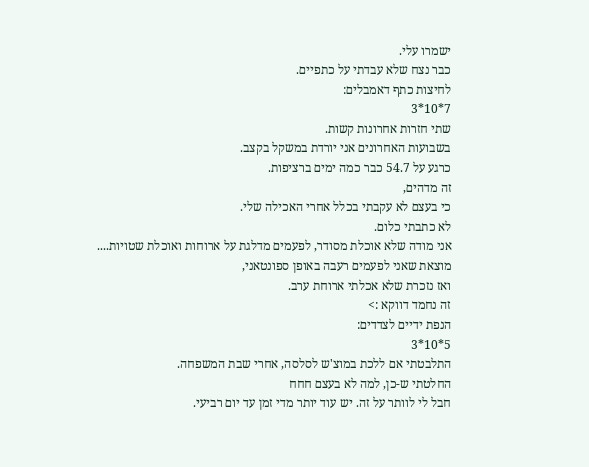ישמרו עלי.
כבר נצח שלא עבדתי על כתפיים.
לחיצות כתף דאמבלים:
7*10*3
שתי חזרות אחרונות קשות.
בשבועות האחרונים אני יורדת במשקל בקצב.
כרגע על 54.7 כבר כמה ימים ברציפות.
זה מדהים,
כי בעצם לא עקבתי בכלל אחרי האכילה שלי.
לא כתבתי כלום.
אני מודה שלא אוכלת מסודר, לפעמים מדלגת על ארוחות ואוכלת שטויות....
מוצאת שאני לפעמים רעבה באופן ספונטאני,
ואז נזכרת שלא אכלתי ארוחת ערב.
זה נחמד דווקא :>
הנפת ידיים לצדדים:
5*10*3
התלבטתי אם ללכת במוצ'ש לסלסה, אחרי שבת המשפחה.
החלטתי ש-כן, למה לא בעצם חחח
חבל לי לוותר על זה. יש עוד יותר מדי זמן עד יום רביעי.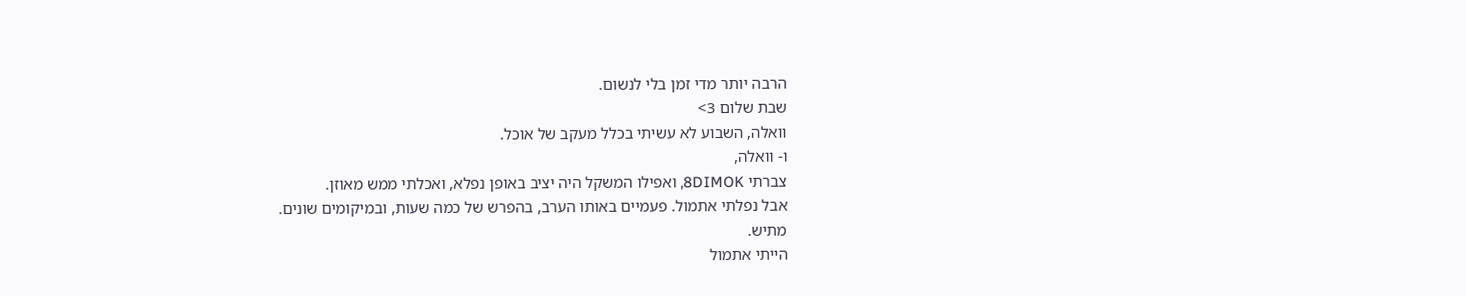הרבה יותר מדי זמן בלי לנשום.
שבת שלום 3>
וואלה, השבוע לא עשיתי בכלל מעקב של אוכל.
ו- וואלה,
צברתי 8DIMOK, ואפילו המשקל היה יציב באופן נפלא, ואכלתי ממש מאוזן.
אבל נפלתי אתמול. פעמיים באותו הערב, בהפרש של כמה שעות, ובמיקומים שונים.
מתיש.
הייתי אתמול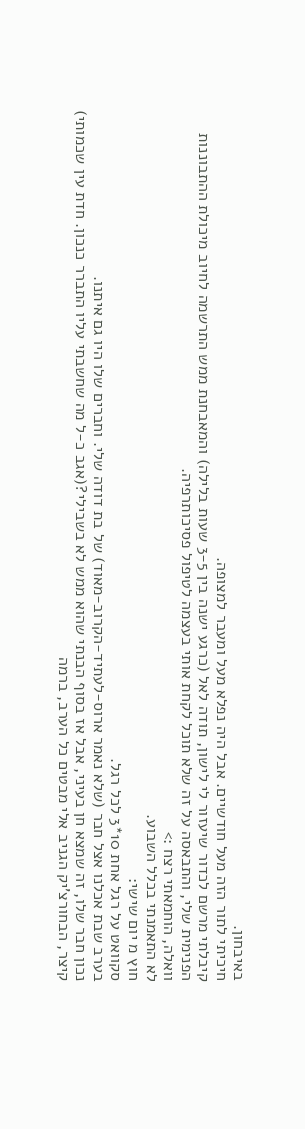באיבחון.
חיכיתי לתור הזה מעל חודשיים. אבל היה נפלא מעל ומעבר למצופה.
קיבלתי מרשם לכדור שיעזור לי לישון, תודה לאל (כרגע ישנה בין 3-5 שעות בלילה) והמאבחנת ממש התרשמה לחיוב מיכולת ההתבוננות הפנימית שלי, והתבאסה על זה שלא תוכל לקחת אותי בעצמה לטיפול פסיכותרפיה.
וואלה, הוחמאתי רצח :>
לא התאמנתי בכלל השבוע.
חוץ מ יום שישי:
סקוואט על רגל אחת 10*3 לכל רגל.
בערב שבת אכלנו אצל חבר (שלא נאמר ארוס-לעתיד-הקרוב-מאוד) של בת דודה שלי. וחברים שלו היו גם איתנו.
נכון חבר שלו, זה שמצא חן בעיני, אבל אז בסוף הבנתי שהוא ממש לא בשבילי?(אגב כ-ל מה שחשבתי עליו התברר כנכון. חדת עין שכמותי)
קיצר, הבחורצ'יק הגניב אלי מבטים כל הערב, ברמה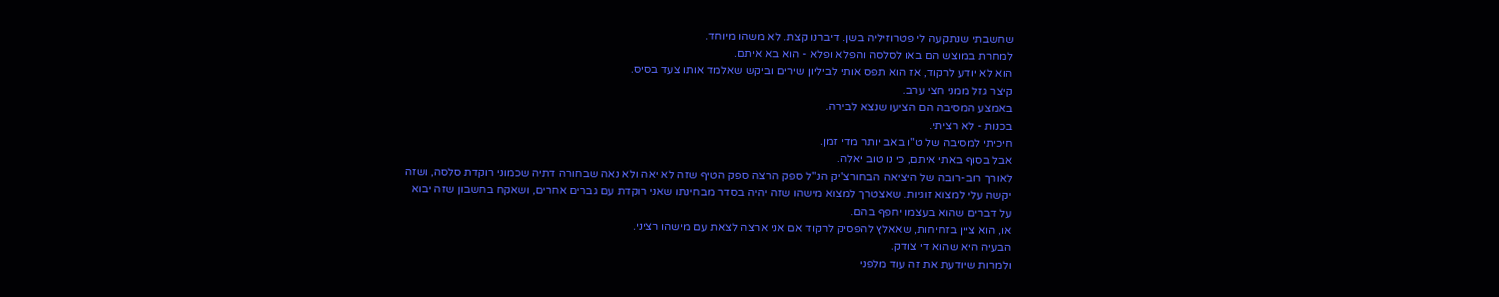שחשבתי שנתקעה לי פטרוזיליה בשן. דיברנו קצת. לא משהו מיוחד.
למחרת במוצש הם באו לסלסה והפלא ופלא - הוא בא איתם.
הוא לא יודע לרקוד, אז הוא תפס אותי לביליון שירים וביקש שאלמד אותו צעד בסיס.
קיצר גזל ממני חצי ערב.
באמצע המסיבה הם הציעו שנצא לבירה.
בכנות - לא רציתי.
חיכיתי למסיבה של ט"ו באב יותר מדי זמן.
אבל בסוף באתי איתם, כי נו טוב יאלה.
לאורך רוב-רובה של היציאה הבחורצ'יק הנ"ל ספק הרצה ספק הטיף שזה לא יאה ולא נאה שבחורה דתיה שכמוני רוקדת סלסה, ושזה יקשה עלי למצוא זוגיות. שאצטרך למצוא מישהו שזה יהיה בסדר מבחינתו שאני רוקדת עם גברים אחרים, ושאקח בחשבון שזה יבוא על דברים שהוא בעצמו יחפף בהם.
או, הוא ציין בזחיחות, שאאלץ להפסיק לרקוד אם אני ארצה לצאת עם מישהו רציני.
הבעיה היא שהוא די צודק.
ולמרות שיודעת את זה עוד מלפני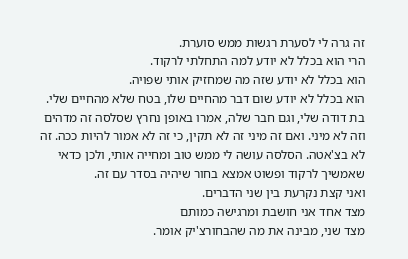זה גרה לי לסערת רגשות ממש סוערת.
הרי הוא בכלל לא יודע למה התחלתי לרקוד.
הוא בכלל לא יודע שזה מה שמחזיק אותי שפויה.
הוא בכלל לא יודע שום דבר מהחיים שלו, בטח שלא מהחיים שלי.
בת דודה שלי, וגם חבר שלה, אמרו באופן נחרץ שסלסה זה מדהים וזה לא מיני. ואם זה מיני זה לא תקין, כי זה לא אמור להיות ככה. זה לא בצ'אטה. הסלסה עושה לי ממש טוב ומחייה אותי, ולכן כדאי שאמשיך לרקוד ופשוט אמצא בחור שיהיה בסדר עם זה.
ואני קצת נקרעת בין שני הדברים.
מצד אחד אני חושבת ומרגישה כמותם
מצד שני, מבינה את מה שהבחורצ'יק אומר.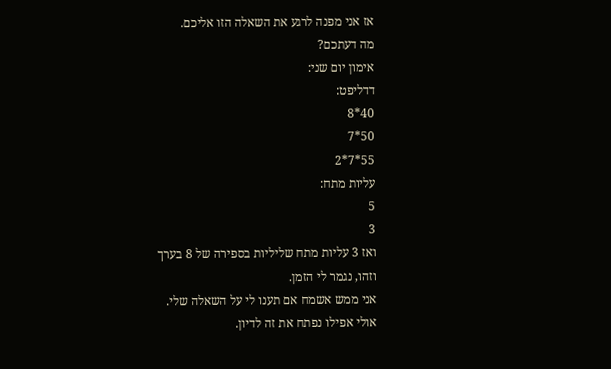אז אני מפנה לרגע את השאלה הזו אליכם.
מה דעתכם?
אימון יום שני:
דדליפט:
40*8
50*7
55*7*2
עליות מתח:
5
3
ואז 3 עליות מתח שליליות בספירה של 8 בערך
וזהו, נגמר לי הזמן.
אני ממש אשמח אם תענו לי על השאלה שלי.
אולי אפילו נפתח את זה לדיון.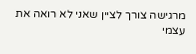מרגישה צורך לציין שאני לא רואה את עצמי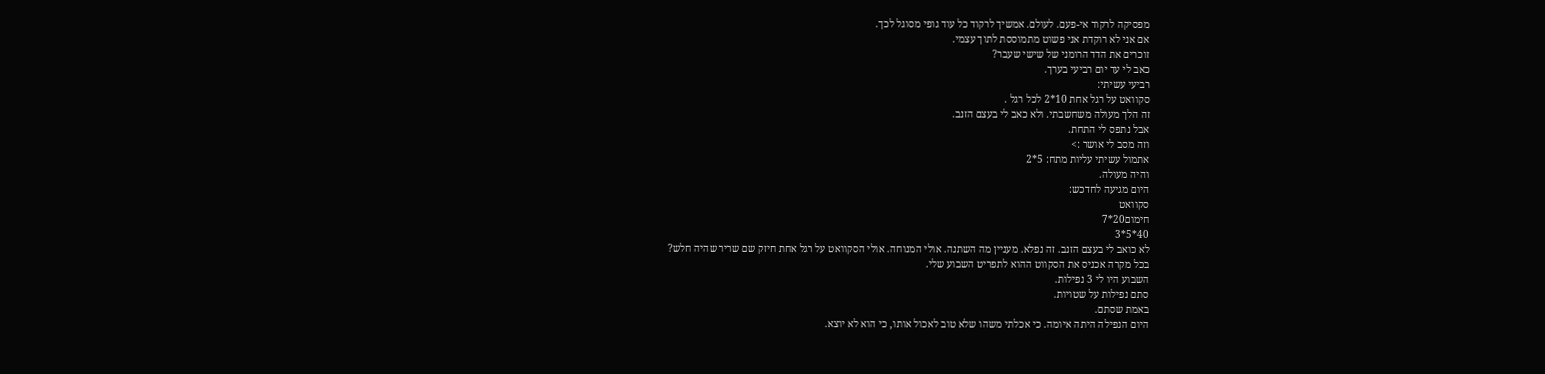מפסיקה לרקוד אי-פעם. לעולם. אמשיך לרקוד כל עוד גופי מסוגל לכך.
אם אני לא רוקדת אני פשוט מתמוססת לתוך עצמי.
זוכרים את הדד הרומני של שישי שעבר?
כאב לי עד יום רביעי בערך.
רביעי עשיתי:
סקוואט על רגל אחת 10*2 לכל רגל .
זה הלך מעולה משחשבתי. ולא כאב לי בעצם הזנב.
אבל נתפס לי התחת.
וזה מסב לי אושר :>
אתמול עשיתי עליות מתח: 5*2
והיה מעולה.
היום מגיעה לחדכש:
סקוואט
חימום20*7
40*5*3
לא כואב לי בעצם הזנב. זה נפלא. מעניין מה השתנה. אולי המנוחה. אולי הסקוואט על רגל אחת חיזק שם שריר שהיה חלש?
בכל מקרה אכניס את הסקווט ההוא לתפריט השבוע שלי.
השבוע היו לי 3 נפילות.
סתם נפילות על שטויות.
באמת שסתם.
היום הנפילה היתה איומה. כי אכלתי משהו שלא טוב לאכול אותו, כי הוא לא יוצא.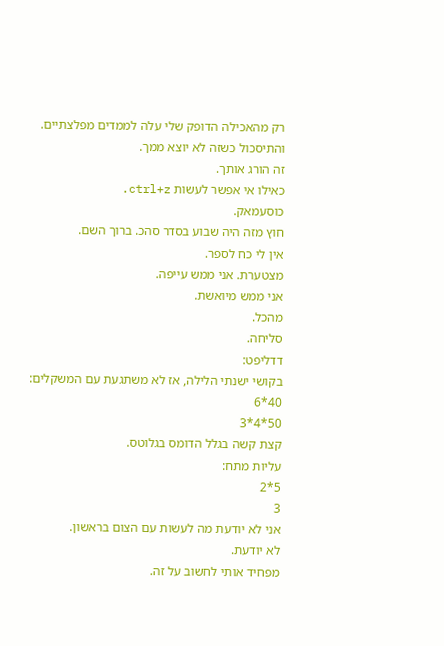רק מהאכילה הדופק שלי עלה לממדים מפלצתיים.
והתיסכול כשזה לא יוצא ממך.
זה הורג אותך.
כאילו אי אפשר לעשות ctrl+z.
כוסעמאק.
חוץ מזה היה שבוע בסדר סהכ. ברוך השם.
אין לי כח לספר.
מצטערת. אני ממש עייפה.
אני ממש מיואשת.
מהכל.
סליחה.
דדליפט:
בקושי ישנתי הלילה, אז לא משתגעת עם המשקלים:
40*6
50*4*3
קצת קשה בגלל הדומס בגלוטס.
עליות מתח:
5*2
3
אני לא יודעת מה לעשות עם הצום בראשון.
לא יודעת.
מפחיד אותי לחשוב על זה.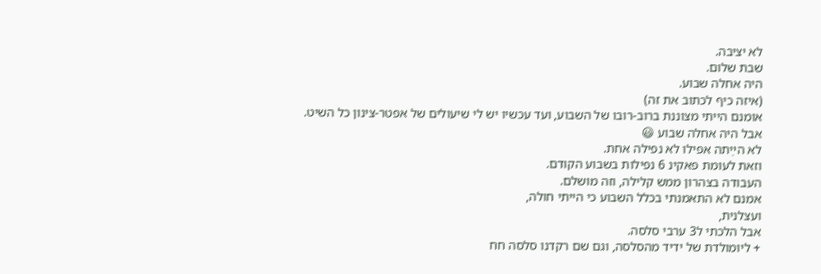לא יציבה.
שבת שלום.
היה אחלה שבוע.
(איזה כיף לכתוב את זה)
אומנם הייתי מצוננת ברוב-רובו של השבוע, ועד עכשיו יש לי שיעולים של אפטר-צינון כל השיט.
אבל היה אחלה שבוע 😃
לא הײַתה אפילו לא נפילה אחת.
וזאת לעומת פאקינ 6 נפילות בשבוע הקודם.
העבודה בצהרון ממש קלילה, וזה מושלם.
אמנם לא התאמנתי בכלל השבוע כי הייתי חולה,
ועצלנית,
אבל הלכתי ל3 ערבי סלסה.
+ ליומולדת של ידיד מהסלסה, וגם שם רקדנו סלסה חח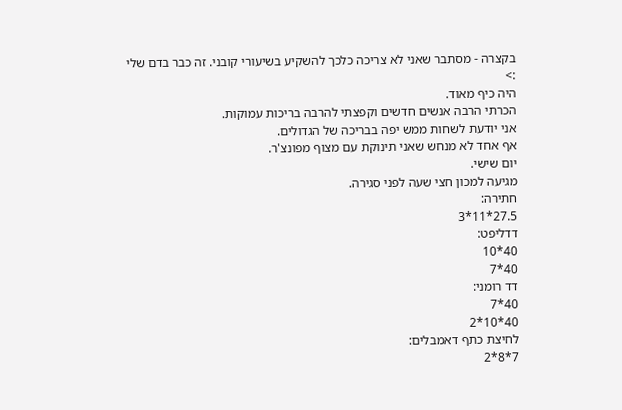בקצרה - מסתבר שאני לא צריכה כלכך להשקיע בשיעורי קובני. זה כבר בדם שלי :>
היה כיף מאוד.
הכרתי הרבה אנשים חדשים וקפצתי להרבה בריכות עמוקות.
אני יודעת לשחות ממש יפה בבריכה של הגדולים.
אף אחד לא מנחש שאני תינוקת עם מצוף מפונצ'ר.
יום שישי.
מגיעה למכון חצי שעה לפני סגירה.
חתירה:
27.5*11*3
דדליפט:
40*10
40*7
דד רומני:
40*7
40*10*2
לחיצת כתף דאמבלים:
7*8*2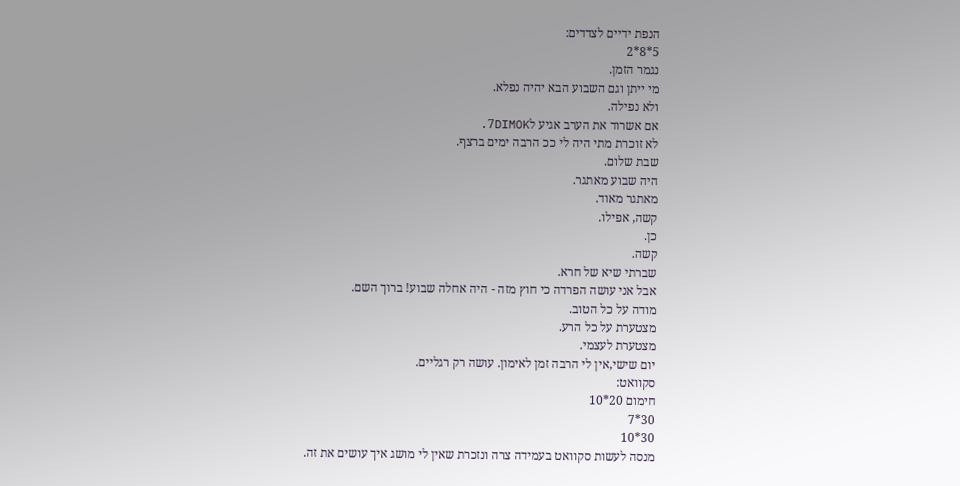הנפת ידיים לצדדים:
5*8*2
נגמר הזמן.
מי ייתן וגם השבוע הבא יהיה נפלא.
ולא נפילה.
אם אשרוד את הערב אגיע ל7DIMOK.
לא זוכרת מתי היה לי ככ הרבה ימים ברצף.
שבת שלום.
היה שבוע מאתגר.
מאתגר מאוד.
קשה, אפילו.
כן.
קשה.
שברתי שיא של חרא.
אבל אני עושה הפרדה כי חוץ מזה - היה אחלה שבוע! ברוך השם.
מודה על כל הטוב.
מצטערת על כל הרע.
מצטערת לעצמי.
יום שישי,אין לי הרבה זמן לאימון. עושה רק רגליים.
סקוואט:
חימום 20*10
30*7
30*10
מנסה לעשות סקוואט בעמידה צרה ונזכרת שאין לי מושג איך עושים את זה.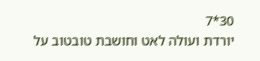30*7
יורדת ועולה לאט וחושבת טובטוב על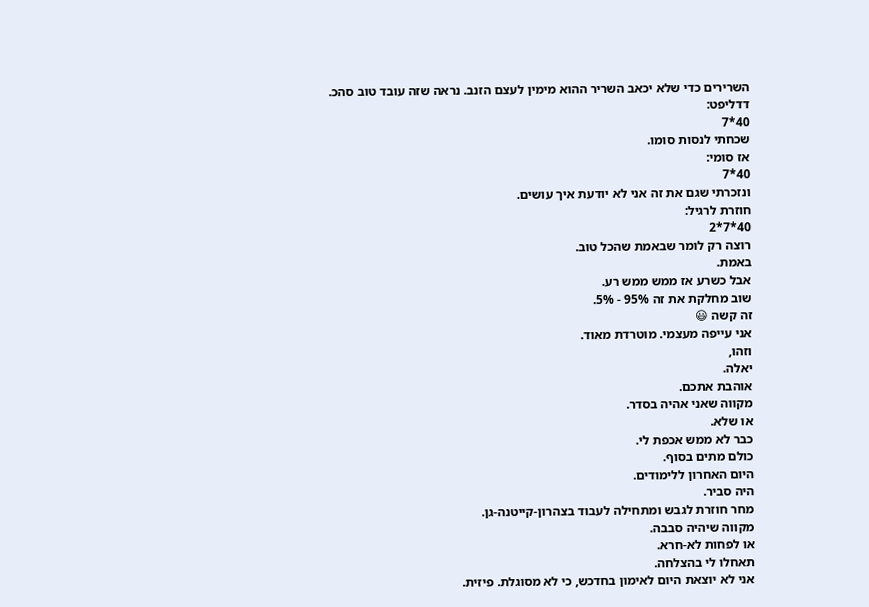השרירים כדי שלא יכאב השריר ההוא מימין לעצם הזנב. נראה שזה עובד טוב סהכ.
דדליפט:
40*7
שכחתי לנסות סומו.
אז סומי:
40*7
ונזכרתי שגם את זה אני לא יודעת איך עושים.
חוזרת לרגיל:
40*7*2
רוצה רק לומר שבאמת שהכל טוב.
באמת.
אבל כשרע אז ממש ממש רע.
שוב מחלקת את זה 95% - 5%.
זה קשה 😃
אני עייפה מעצמי. מוטרדת מאוד.
וזהו,
יאלה.
אוהבת אתכם.
מקווה שאני אהיה בסדר.
או שלא.
כבר לא ממש אכפת לי.
כולם מתים בסוף.
היום האחרון ללימודים.
היה סביר.
מחר חוזרת לגבש ומתחילה לעבוד בצהרון-קייטנה-גן.
מקווה שיהיה סבבה.
או לפחות לא-חרא.
תאחלו לי בהצלחה.
אני לא יוצאת היום לאימון בחדכש, כי לא מסוגלת. פיזית.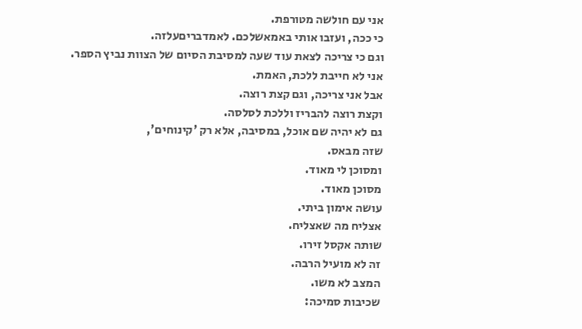אני עם חולשה מטורפת.
כי ככה, ועזבו אותי באמאשלכם. לאמדבריםעלזה.
וגם כי צריכה לצאת עוד שעה למסיבת הסיום של הצוות נביץ הספר.
אני לא חייבת ללכת, האמת.
אבל אני צריכה, וגם קצת רוצה.
וקצת רוצה להבריז וללכת לסלסה.
גם לא יהיה שם אוכל, במסיבה, אלא רק 'קינוחים',
שזה מבאס.
ומסוכן לי מאוד.
מסוכן מאוד.
עושה אימון ביתי.
אצליח מה שאצליח.
שותה אקסל זירו.
זה לא מועיל הרבה.
המצב לא משו.
שכיבות סמיכה: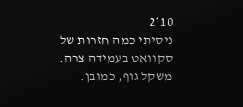10*2
ניסיתי כמה חזרות של סקוואט בעמידה צרה. משקל גוף, כמובן.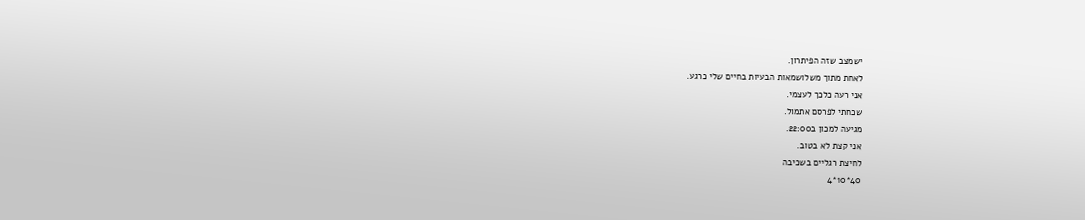ישמצב שזה הפיתרון.
לאחת מתוך משלושמאות הבעיות בחיים שלי כרגע.
אני רעה כלכך לעצמי.
שכחתי לפרסם אתמול.
מגיעה למכון ב22:00.
אני קצת לא בטוב.
לחיצת רגליים בשכיבה
40*10*4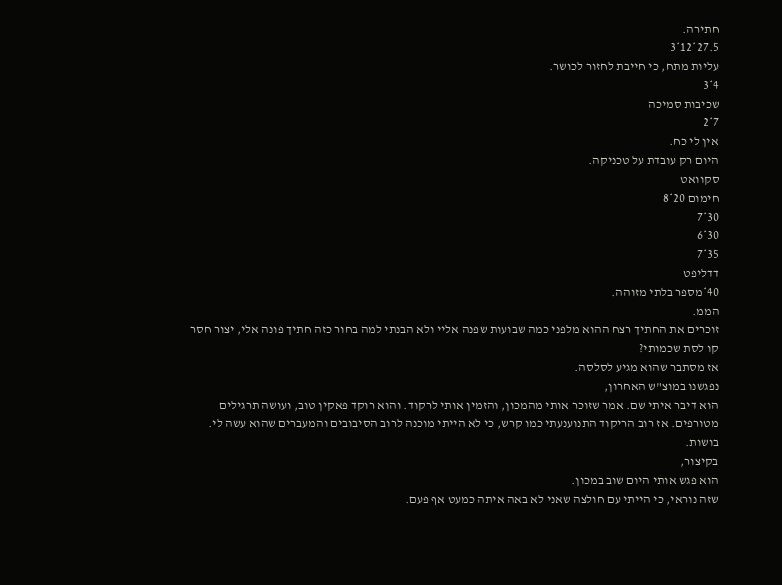חתירה.
27.5*12*3
עליות מתח, כי חייבת לחזור לכושר.
4*3
שכיבות סמיכה
7*2
אין לי כח.
היום רק עובדת על טכניקה.
סקוואט
חימום 20*8
30*7
30*6
35*7
דדליפט
40*מספר בלתי מזוהה.
הממ.
זוכרים את החתיך רצח ההוא מלפני כמה שבועות שפנה אליי ולא הבנתי למה בחור כזה חתיך פונה אלי, יצור חסר קו לסת שכמותי?
אז מסתבר שהוא מגיע לסלסה.
נפגשנו במוצ"ש האחרון,
הוא דיבר איתי שם. אמר שזוכר אותי מהמכון, והזמין אותי לרקוד. והוא רוקד פאקין טוב, ועושה תרגילים מטורפים. אז רוב הריקוד התנוענעתי כמו קרש, כי לא הייתי מוכנה לרוב הסיבובים והמעברים שהוא עשה לי.
בושות.
בקיצור,
הוא פגש אותי היום שוב במכון.
שזה נוראי, כי הייתי עם חולצה שאני לא באה איתה כמעט אף פעם.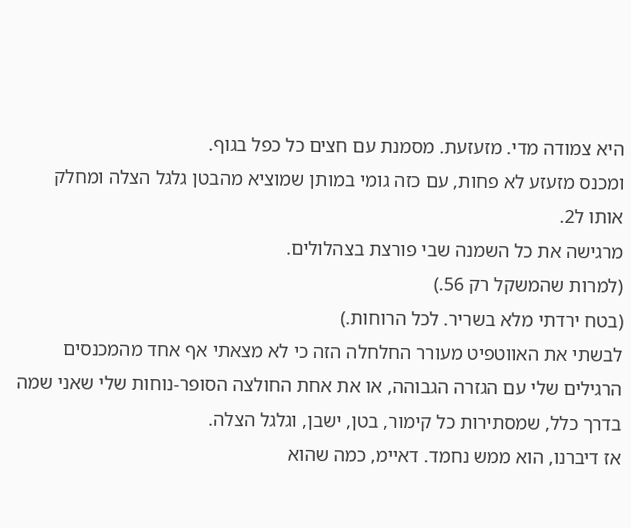היא צמודה מדי. מזעזעת. מסמנת עם חצים כל כפל בגוף.
ומכנס מזעזע לא פחות, עם כזה גומי במותן שמוציא מהבטן גלגל הצלה ומחלק אותו ל2.
מרגישה את כל השמנה שבי פורצת בצהלולים.
(למרות שהמשקל רק 56.)
(בטח ירדתי מלא בשריר. לכל הרוחות.)
לבשתי את האווטפיט מעורר החלחלה הזה כי לא מצאתי אף אחד מהמכנסים הרגילים שלי עם הגזרה הגבוהה, או את אחת החולצה הסופר-נוחות שלי שאני שמה בדרך כלל, שמסתירות כל קימור, בטן, ישבן, וגלגל הצלה.
אז דיברנו, הוא ממש נחמד. דאיימ, כמה שהוא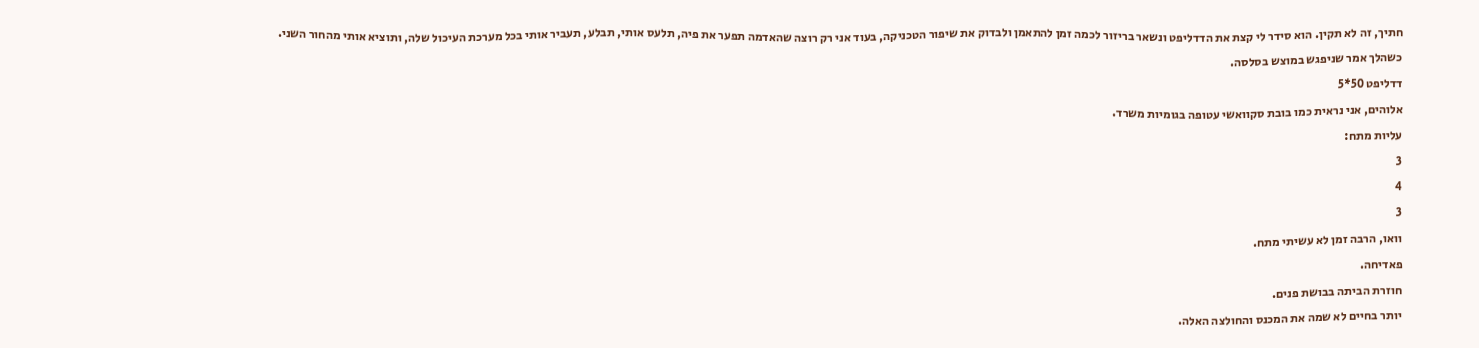חתיך, זה לא תקין. הוא סידר לי קצת את הדדליפט ונשאר בריזור לכמה זמן להתאמן ולבדוק את שיפור הטכניקה, בעוד אני רק רוצה שהאדמה תפער את פיה, תלעס אותי, תבלע, תעביר אותי בכל מערכת העיכול שלה, ותוציא אותי מהחור השני. כשהלך אמר שניפגש במוצש בסלסה.
דדליפט 50*5
אלוהים, אני נראית כמו בובת סקוואשי עטופה בגומיות משרד.
עליות מתח:
3
4
3
וואו, הרבה זמן לא עשיתי מתח.
פאדיחה.
חוזרת הביתה בבושת פנים.
יותר בחיים לא שמה את המכנס והחולצה האלה.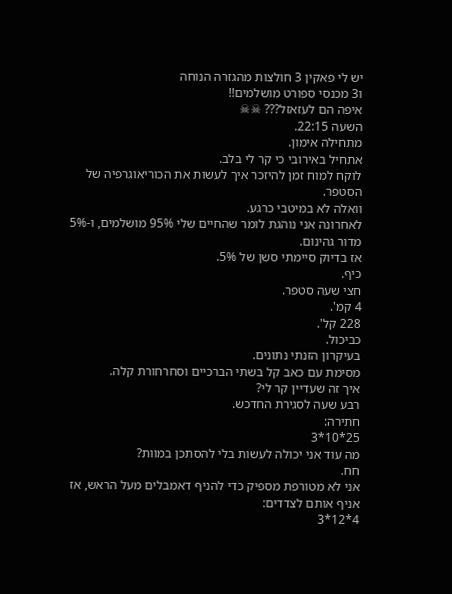יש לי פאקין 3 חולצות מהגזרה הנוחה
ו3 מכנסי ספורט מושלמים!!
איפה הם לעזאזל??? ☠☠
השעה 22:15.
מתחילה אימון.
אתחיל באירובי כי קר לי בלב.
לוקח למוח זמן להיזכר איך לעשות את הכוריאוגרפיה של הסטפר.
וואלה לא במיטבי כרגע.
לאחרונה אני נוהגת לומר שהחיים שלי 95% מושלמים, ו-5% מדור גהינום.
אז בדיוק סיימתי סשן של 5%.
כיף.
חצי שעה סטפר.
4 קמ'.
228 קל'.
כביכול.
בעיקרון הזנתי נתונים.
מסימת עם כאב קל בשתי הברכיים וסחרחורת קלה.
איך זה שעדיין קר לי?
רבע שעה לסגירת החדכש.
חתירה:
25*10*3
מה עוד אני יכולה לעשות בלי להסתכן במוות?
חח.
אני לא מטורפת מספיק כדי להניף דאמבלים מעל הראש, אז אניף אותם לצדדים:
4*12*3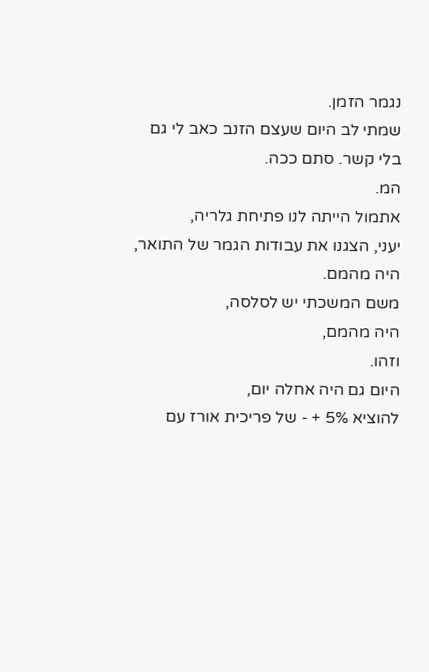נגמר הזמן.
שמתי לב היום שעצם הזנב כאב לי גם בלי קשר. סתם ככה.
המ.
אתמול הייתה לנו פתיחת גלריה,
יעני, הצגנו את עבודות הגמר של התואר,
היה מהמם.
משם המשכתי יש לסלסה,
היה מהמם,
וזהו.
היום גם היה אחלה יום,
להוציא 5% + - של פריכית אורז עם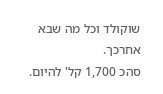שוקולד וכל מה שבא אחרכך.
סהכ 1,700 קל' להיום.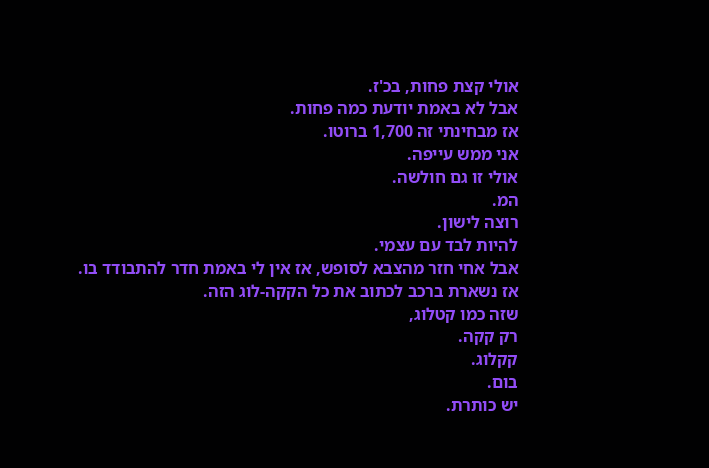אולי קצת פחות, בכ'ז.
אבל לא באמת יודעת כמה פחות.
אז מבחינתי זה 1,700 ברוטו.
אני ממש עייפה.
אולי זו גם חולשה.
המ.
רוצה לישון.
להיות לבד עם עצמי.
אבל אחי חזר מהצבא לסופש, אז אין לי באמת חדר להתבודד בו.
אז נשארת ברכב לכתוב את כל הקקה-לוג הזה.
שזה כמו קטלוג,
רק קקה.
קקלוג.
בום.
יש כותרת.